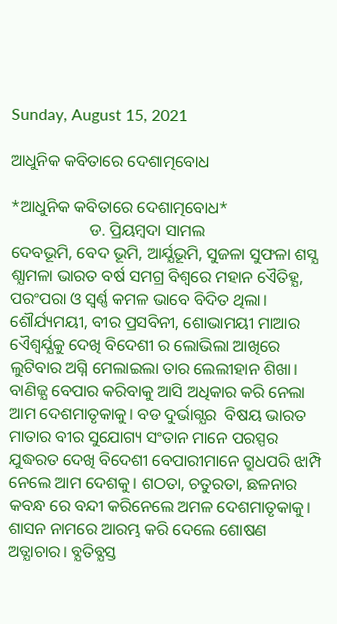Sunday, August 15, 2021

ଆଧୁନିକ କବିତାରେ ଦେଶାତ୍ମବୋଧ

*ଆଧୁନିକ କବିତାରେ ଦେଶାତ୍ମବୋଧ*
                   ଡ. ପ୍ରିୟମ୍ବଦା ସାମଲ
ଦେବଭୂମି, ବେଦ ଭୂମି, ଆର୍ଯ୍ଯଭୂମି, ସୁଜଳା ସୁଫଳା ଶସ୍ଯ ଶ୍ଯାମଳା ଭାରତ ବର୍ଷ ସମଗ୍ର ବିଶ୍ବରେ ମହାନ ଏୈତିହ୍ଯ, ପରଂପରା ଓ ସ୍ବର୍ଣ୍ଣ କମଳ ଭାବେ ବିଦିତ ଥିଲା। ଶୌର୍ଯ୍ୟମୟୀ, ବୀର ପ୍ରସବିନୀ, ଶୋଭାମୟୀ ମାଆର ଏୈଶ୍ବର୍ଯ୍ଯକୁ ଦେଖି ବିଦେଶୀ ର ଲୋଭିଲା ଆଖିରେ ଲୁଟିବାର ଅଗ୍ନି ମେଲାଇଲା ତାର ଲେଲୀହାନ ଶିଖା। ବାଣିଜ୍ଯ ବେପାର କରିବାକୁ ଆସି ଅଧିକାର କରି ନେଲା ଆମ ଦେଶମାତୃକାକୁ। ବଡ ଦୁର୍ଭାଗ୍ଯର  ବିଷୟ ଭାରତ ମାତାର ବୀର ସୁଯୋଗ୍ୟ ସଂତାନ ମାନେ ପରସ୍ପର ଯୁଦ୍ଧରତ ଦେଖି ବିଦେଶୀ ବେପାରୀମାନେ ଗ୍ରୁଧପରି ଝାମ୍ପି ନେଲେ ଆମ ଦେଶକୁ। ଶଠତା, ଚତୁରତା, ଛଳନାର କବନ୍ଧ ରେ ବନ୍ଦୀ କରିନେଲେ ଅମଳ ଦେଶମାତୃକାକୁ। ଶାସନ ନାମରେ ଆରମ୍ଭ କରି ଦେଲେ ଶୋଷଣ ଅତ୍ଯାଚାର। ବ୍ଯତିବ୍ଯସ୍ତ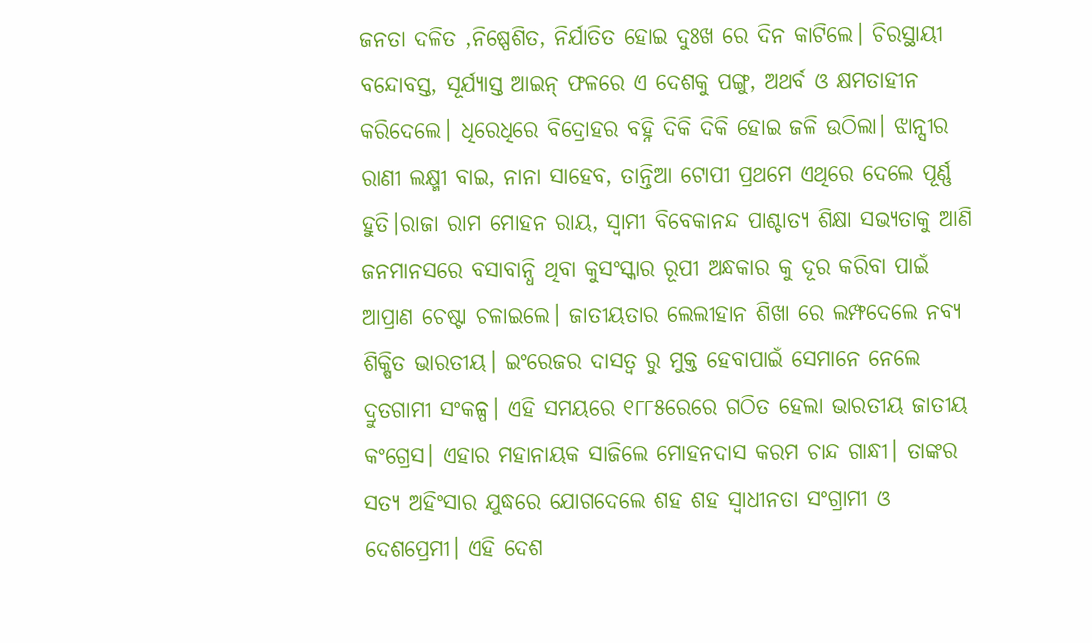ଜନତା ଦଳିତ ,ନିଷ୍ପେଶିତ, ନିର୍ଯାତିତ ହୋଇ ଦୁଃଖ ରେ ଦିନ କାଟିଲେ। ଚିରସ୍ଥାୟୀ ବନ୍ଦୋବସ୍ତ, ସୂର୍ଯ୍ଯାସ୍ତ ଆଇନ୍ ଫଳରେ ଏ ଦେଶକୁ ପଙ୍ଗୁ, ଅଥର୍ବ ଓ କ୍ଷମତାହୀନ କରିଦେଲେ। ଧିରେଧିରେ ବିଦ୍ରୋହର ବହ୍ନି ଦିକି ଦିକି ହୋଇ ଜଳି ଉଠିଲା। ଝାନ୍ସୀର ରାଣୀ ଲକ୍ଷ୍ମୀ ବାଇ, ନାନା ସାହେବ, ତାନ୍ତିଆ ଟୋପୀ ପ୍ରଥମେ ଏଥିରେ ଦେଲେ ପୂର୍ଣ୍ଣ ହୁତି।ରାଜା ରାମ ମୋହନ ରାୟ, ସ୍ବାମୀ ବିବେକାନନ୍ଦ ପାଶ୍ଚାତ୍ୟ ଶିକ୍ଷା ସଭ୍ଯତାକୁ ଆଣି ଜନମାନସରେ ବସାବାନ୍ଧି ଥିବା କୁସଂସ୍କାର ରୂପୀ ଅନ୍ଧକାର କୁ ଦୂର କରିବା ପାଇଁ ଆପ୍ରାଣ ଚେଷ୍ଟା ଚଳାଇଲେ। ଜାତୀୟତାର ଲେଲୀହାନ ଶିଖା ରେ ଲମ୍ଫଦେଲେ ନବ୍ଯ ଶିକ୍ଷିତ ଭାରତୀୟ। ଇଂରେଜର ଦାସତ୍ବ ରୁ ମୁକ୍ତ ହେବାପାଇଁ ସେମାନେ ନେଲେ ଦ୍ରୁତଗାମୀ ସଂକଳ୍ପ। ଏହି ସମୟରେ ୧୮୮୫ରେରେ ଗଠିତ ହେଲା ଭାରତୀୟ ଜାତୀୟ କଂଗ୍ରେସ। ଏହାର ମହାନାୟକ ସାଜିଲେ ମୋହନଦାସ କରମ ଚାନ୍ଦ ଗାନ୍ଧୀ। ତାଙ୍କର ସତ୍ଯ ଅହିଂସାର ଯୁଦ୍ଧରେ ଯୋଗଦେଲେ ଶହ ଶହ ସ୍ବାଧୀନତା ସଂଗ୍ରାମୀ ଓ ଦେଶପ୍ରେମୀ। ଏହି ଦେଶ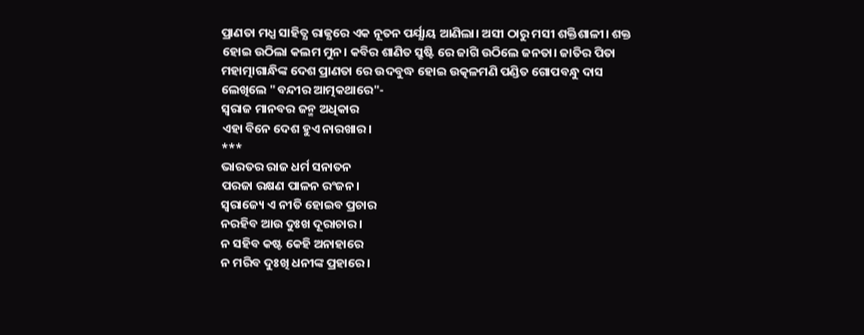ପ୍ରାଣତା ମଧ୍ଯ ସାହିତ୍ଯ ରାଜ୍ଯରେ ଏକ ନୂତନ ପର୍ଯ୍ଯାୟ ଆଣିଲା। ଅସୀ ଠାରୁ ମସୀ ଶକ୍ତିଶାଳୀ। ଶକ୍ତ ହୋଇ ଉଠିଲା କଲମ ମୁନ। କବିର ଶାଣିତ ସ୍ରୁଷ୍ଟି ରେ ଜାଗି ଉଠିଲେ ଜନତା। ଜାତିର ପିତା ମହାତ୍ମାଗାନ୍ଧିଙ୍କ ଦେଶ ପ୍ରାଣତା ରେ ଉଦବୁଦ୍ଧ ହୋଇ ଉତ୍କଳମଣି ପଣ୍ଡିତ ଗୋପବନ୍ଧୁ ଦାସ ଲେଖିଲେ "ବନ୍ଦୀର ଆତ୍ମକଥାରେ"-
ସ୍ବରାଜ ମାନବର ଜନ୍ମ ଅଧିକାର
ଏହା ବିନେ ଦେଶ ହୁଏ ନାରଖାର।
***
ଭାରତର ରାଜ ଧର୍ମ ସନାତନ
ପରଜା ରକ୍ଷଣ ପାଳନ ରଂଜନ।
ସ୍ବରାଜ୍ୟେ ଏ ନୀତି ହୋଇବ ପ୍ରଚାର
ନରହିବ ଆଉ ଦୁଃଖ ଦୂରାଚାର।
ନ ସହିବ କଷ୍ଟ କେହି ଅନାହାରେ
ନ ମରିବ ଦୁଃଖି ଧନୀଙ୍କ ପ୍ରହାରେ।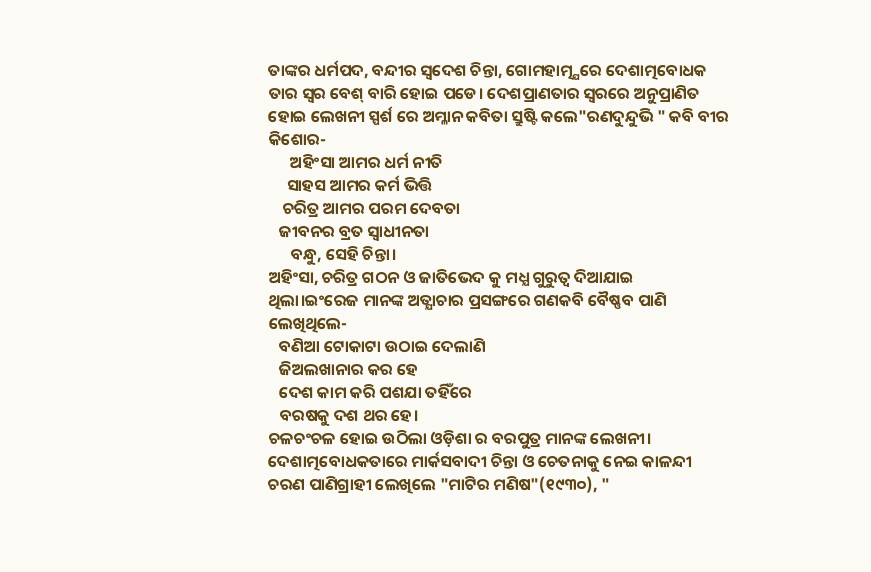ତାଙ୍କର ଧର୍ମପଦ, ବନ୍ଦୀର ସ୍ବଦେଶ ଚିନ୍ତା, ଗୋମହାତ୍ମ୍ଯରେ ଦେଶାତ୍ମବୋଧକ ତାର ସ୍ବର ବେଶ୍ ବାରି ହୋଇ ପଡେ। ଦେଶପ୍ରାଣତାର ସ୍ବରରେ ଅନୁପ୍ରାଣିତ ହୋଇ ଲେଖନୀ ସ୍ପର୍ଶ ରେ ଅମ୍ଳାନ କବିତା ସ୍ରୁଷ୍ଟି କଲେ"ରଣଦୁନ୍ଦୁଭି " କବି ବୀର କିଶୋର-
      ଅହିଂସା ଆମର ଧର୍ମ ନୀତି
     ସାହସ ଆମର କର୍ମ ଭିତ୍ତି
    ଚରିତ୍ର ଆମର ପରମ ଦେବତା
   ଜୀବନର ବ୍ରତ ସ୍ବାଧୀନତା
      ବନ୍ଧୁ, ସେହି ଚିନ୍ତା।
ଅହିଂସା, ଚରିତ୍ର ଗଠନ ଓ ଜାତିଭେଦ କୁ ମଧ୍ଯ ଗୁରୁତ୍ବ ଦିଆଯାଇ ଥିଲା।ଇଂରେଜ ମାନଙ୍କ ଅତ୍ଯାଚାର ପ୍ରସଙ୍ଗରେ ଗଣକବି ବୈଷ୍ଣବ ପାଣି ଲେଖିଥିଲେ-
   ବଣିଆ ଟୋକାଟା ଉଠାଇ ଦେଲାଣି
   ଜିଅଲଖାନାର କର ହେ
   ଦେଶ କାମ କରି ପଶଯା ତହିଁରେ
   ବରଷକୁ ଦଶ ଥର ହେ।
ଚଳଚଂଚଳ ହୋଇ ଉଠିଲା ଓଡ଼ିଶା ର ବରପୁତ୍ର ମାନଙ୍କ ଲେଖନୀ। ଦେଶାତ୍ମବୋଧକତାରେ ମାର୍କସବାଦୀ ଚିନ୍ତା ଓ ଚେତନାକୁ ନେଇ କାଳନ୍ଦୀ ଚରଣ ପାଣିଗ୍ରାହୀ ଲେଖିଲେ "ମାଟିର ମଣିଷ"(୧୯୩୦), "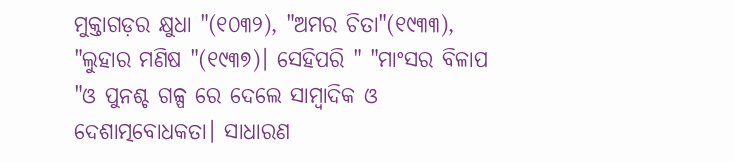ମୁକ୍ତାଗଡ଼ର କ୍ଷୁଧା "(୧୦୩୨), "ଅମର ଚିତା"(୧୯୩୩), "ଲୁହାର ମଣିଷ "(୧୯୩୭)। ସେହିପରି " "ମାଂସର ବିଳାପ "ଓ ପୁନଶ୍ଚ ଗଳ୍ପ ରେ ଦେଲେ ସାମ୍ବାଦିକ ଓ ଦେଶାତ୍ମବୋଧକତା। ସାଧାରଣ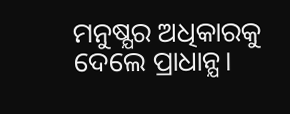ମନୁଷ୍ଯର ଅଧିକାରକୁ ଦେଲେ ପ୍ରାଧାନ୍ଯ।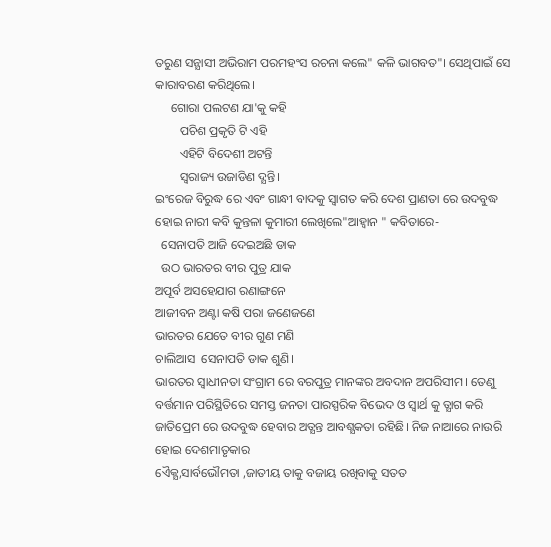ତରୁଣ ସନ୍ଯାସୀ ଅଭିରାମ ପରମହଂସ ରଚନା କଲେ" କଳି ଭାଗବତ"। ସେଥିପାଇଁ ସେ କାରାବରଣ କରିଥିଲେ।
     ଗୋରା ପଲଟଣ ଯା'କୁ କହି
        ପଚିଶ ପ୍ରକୃତି ଟି ଏହି
        ଏହିଟି ବିଦେଶୀ ଅଟନ୍ତି
        ସ୍ବରାଜ୍ୟ ଉଜାଡିଣ ଦ୍ଯନ୍ତି।
ଇଂରେଜ ବିରୁଦ୍ଧ ରେ ଏବଂ ଗାନ୍ଧୀ ବାଦକୁ ସ୍ବାଗତ କରି ଦେଶ ପ୍ରାଣତା ରେ ଉଦବୁଦ୍ଧ ହୋଇ ନାରୀ କବି କୁନ୍ତଳା କୁମାରୀ ଲେଖିଲେ"ଆହ୍ବାନ " କବିତାରେ-
  ସେନାପତି ଆଜି ଦେଇଅଛି ଡାକ
  ଉଠ ଭାରତର ବୀର ପୁତ୍ର ଯାକ
ଅପୂର୍ବ ଅସହେଯାଗ ରଣାଙ୍ଗନେ
ଆଜୀବନ ଅଣ୍ଟା କଷି ପରା ଜଣେଜଣେ
ଭାରତର ଯେତେ ବୀର ଗୁଣ ମଣି
ଚାଲିଆସ  ସେନାପତି ଡାକ ଶୁଣି।
ଭାରତର ସ୍ବାଧୀନତା ସଂଗ୍ରାମ ରେ ବରପୁତ୍ର ମାନଙ୍କର ଅବଦାନ ଅପରିସୀମ। ତେଣୁ ବର୍ତ୍ତମାନ ପରିସ୍ଥିତିରେ ସମସ୍ତ ଜନତା ପାରସ୍ପରିକ ବିଭେଦ ଓ ସ୍ବାର୍ଥ କୁ ତ୍ଯାଗ କରି ଜାତିପ୍ରେମ ରେ ଉଦବୁଦ୍ଧ ହେବାର ଅତ୍ଯନ୍ତ ଆବଶ୍ଯକତା ରହିଛି। ନିଜ ନାଆରେ ନାଉରି ହୋଇ ଦେଶମାତୃକାର
ଏୈକ୍ଯ,ସାର୍ବଭୌମତା ,ଜାତୀୟ ତାକୁ ବଜାୟ ରଖିବାକୁ ସତତ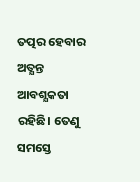ତତ୍ପର ହେବାର ଅତ୍ଯନ୍ତ ଆବଶ୍ଯକତା ରହିଛି। ତେଣୁ ସମସ୍ତେ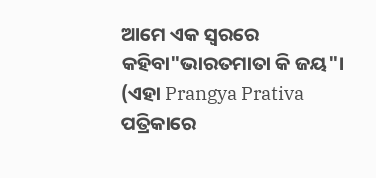ଆମେ ଏକ ସ୍ବରରେ କହିବା"ଭାରତମାତା କି ଜୟ"।
(ଏହା Prangya Prativa  ପତ୍ରିକାରେ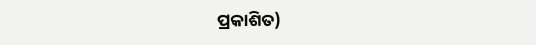ପ୍ରକାଶିତ)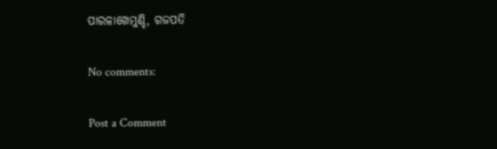ପାରଳାଖେମୁଣ୍ଡି, ଗଜପତି

No comments:

Post a Comment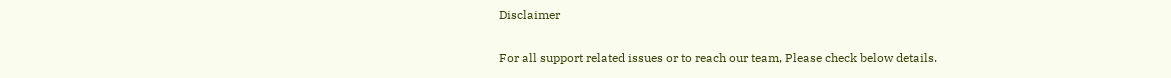Disclaimer

For all support related issues or to reach our team, Please check below details.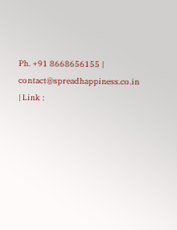Ph. +91 8668656155 | contact@spreadhappiness.co.in | Link :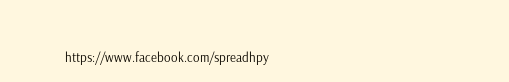https://www.facebook.com/spreadhpy